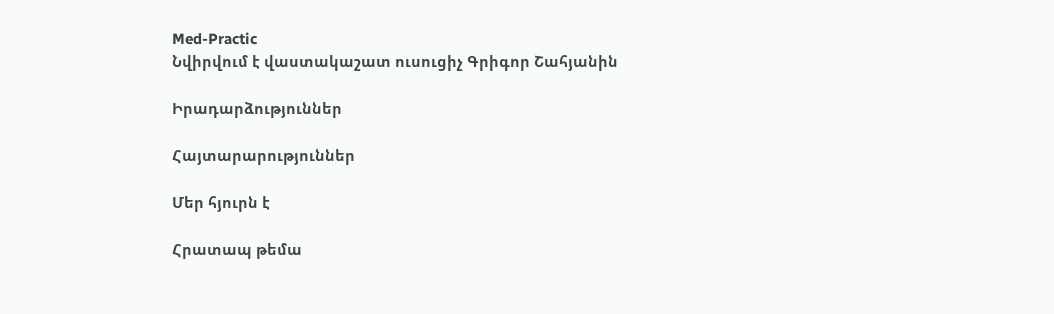Med-Practic
Նվիրվում է վաստակաշատ ուսուցիչ Գրիգոր Շահյանին

Իրադարձություններ

Հայտարարություններ

Մեր հյուրն է

Հրատապ թեմա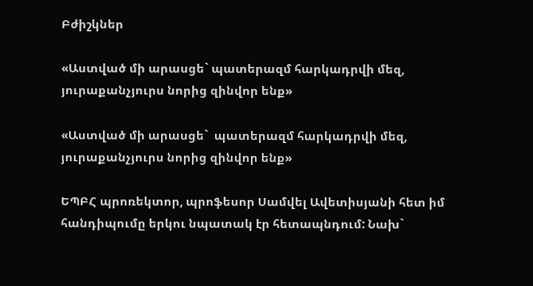Բժիշկներ

«Աստված մի արասցե` պատերազմ հարկադրվի մեզ, յուրաքանչյուրս նորից զինվոր ենք»

«Աստված մի արասցե`  պատերազմ հարկադրվի մեզ,  յուրաքանչյուրս նորից զինվոր ենք»

ԵՊԲՀ պրոռեկտոր, պրոֆեսոր Սամվել Ավետիսյանի հետ իմ հանդիպումը երկու նպատակ էր հետապնդում: Նախ`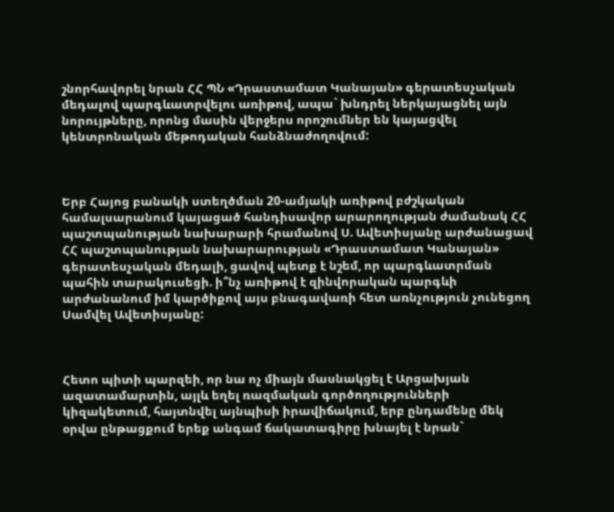շնորհավորել նրան ՀՀ ՊՆ «Դրաստամատ Կանայան» գերատեսչական մեդալով պարգևատրվելու առիթով, ապա` խնդրել ներկայացնել այն նորույթները, որոնց մասին վերջերս որոշումներ են կայացվել կենտրոնական մեթոդական հանձնաժողովում:



Երբ Հայոց բանակի ստեղծման 20-ամյակի առիթով բժշկական համալսարանում կայացած հանդիսավոր արարողության ժամանակ ՀՀ պաշտպանության նախարարի հրամանով Ս. Ավետիսյանը արժանացավ ՀՀ պաշտպանության նախարարության «Դրաստամատ Կանայան» գերատեսչական մեդալի, ցավով պետք է նշեմ, որ պարգևատրման պահին տարակուսեցի. ի՞նչ առիթով է զինվորական պարգևի արժանանում իմ կարծիքով այս բնագավառի հետ առնչություն չունեցող Սամվել Ավետիսյանը:



Հետո պիտի պարզեի, որ նա ոչ միայն մասնակցել է Արցախյան ազատամարտին, այլև եղել ռազմական գործողությունների կիզակետում, հայտնվել այնպիսի իրավիճակում, երբ ընդամենը մեկ օրվա ընթացքում երեք անգամ ճակատագիրը խնայել է նրան`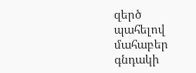զերծ պահելով մահաբեր գնդակի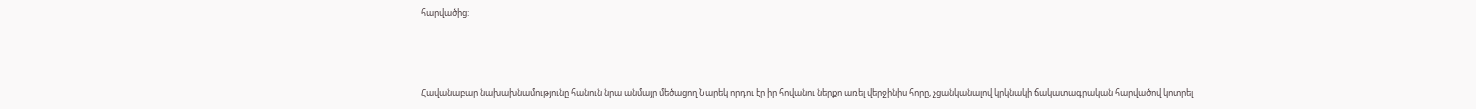հարվածից:



Հավանաբար նախախնամությունը հանուն նրա անմայր մեծացող Նարեկ որդու էր իր հովանու ներքո առել վերջինիս հորը, չցանկանալով կրկնակի ճակատագրական հարվածով կոտրել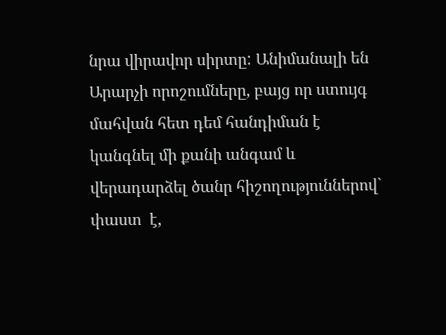նրա վիրավոր սիրտը: Անիմանալի են Արարչի որոշումները, բայց որ ստույգ մահվան հետ դեմ հանդիման է կանգնել մի քանի անգամ և վերադարձել ծանր հիշողություններով` փաստ  է,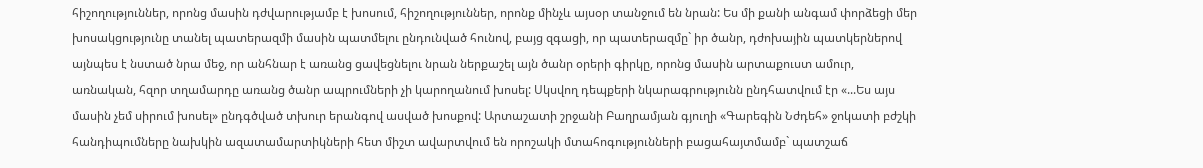հիշողություններ, որոնց մասին դժվարությամբ է խոսում, հիշողություններ, որոնք մինչև այսօր տանջում են նրան: Ես մի քանի անգամ փորձեցի մեր խոսակցությունը տանել պատերազմի մասին պատմելու ընդունված հունով, բայց զգացի, որ պատերազմը` իր ծանր, դժոխային պատկերներով այնպես է նստած նրա մեջ, որ անհնար է առանց ցավեցնելու նրան ներքաշել այն ծանր օրերի գիրկը, որոնց մասին արտաքուստ ամուր, առնական, հզոր տղամարդը առանց ծանր ապրումների չի կարողանում խոսել: Սկսվող դեպքերի նկարագրությունն ընդհատվում էր «...Ես այս մասին չեմ սիրում խոսել» ընդգծված տխուր երանգով ասված խոսքով: Արտաշատի շրջանի Բաղրամյան գյուղի «Գարեգին Նժդեհ» ջոկատի բժշկի հանդիպումները նախկին ազատամարտիկների հետ միշտ ավարտվում են որոշակի մտահոգությունների բացահայտմամբ` պատշաճ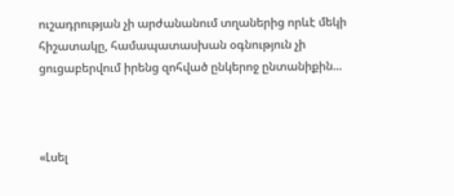ուշադրության չի արժանանում տղաներից որևէ մեկի հիշատակը, համապատասխան օգնություն չի ցուցաբերվում իրենց զոհված ընկերոջ ընտանիքին...



«Լսել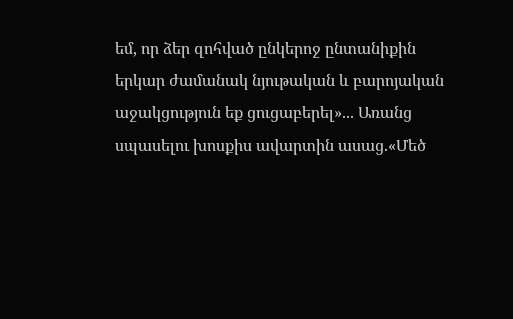եմ, որ ձեր զոհված ընկերոջ ընտանիքին երկար ժամանակ նյութական և բարոյական աջակցություն եք ցուցաբերել»... Առանց սպասելու խոսքիս ավարտին ասաց.«Մեծ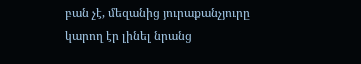բան չէ, մեզանից յուրաքանչյուրը կարող էր լինել նրանց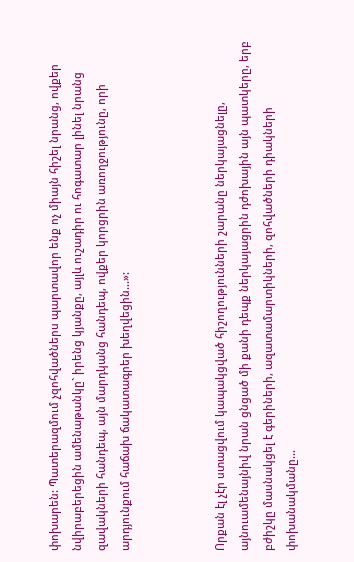փոխարեն: Պատերազմում չզոհվածներս պարտավոր ենք ոչ միայն հիշել նրանց, ովքեր նվիրաբերեցին ամենաթանկը` իրենց կյանքը, այլև ուշադիր ու հոգատար լինել նրանց զավակների հանդեպ, այն մարդկանց հանդեպ, ովքեր կորցրին առողջությունը, որի արդյունքում հաճախ ճակատագրեր խեղվեցին...»:



Որքան էլ չէր ստացվում կապակցված հիշողությունների շարանը ներկայացնելը, այնուամենայնիվ նրան ցնցած մի քանի դեպք ներկայացրին դժոխային այն պատկերը, երբ բժիշկը մասնակցել է գերիների, ազատամարտիկների, զոհվածների դիակների փոխանակմանը...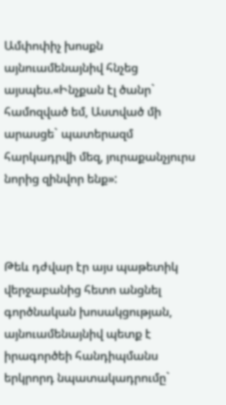Ամփոփիչ խոսքն այնուամենայնիվ հնչեց այսպես.«Ինչքան էլ ծանր` համոզված եմ, Աստված մի արասցե` պատերազմ հարկադրվի մեզ, յուրաքանչյուրս նորից զինվոր ենք»:



Թեև դժվար էր այս պաթետիկ վերջաբանից հետո անցնել գործնական խոսակցության, այնուամենայնիվ պետք է իրագործեի հանդիպմանս երկրորդ նպատակադրումը`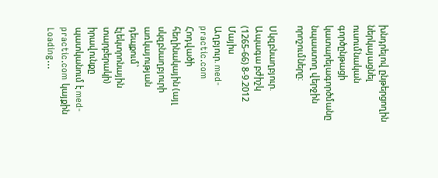խնդրելով ընթերցողին ներկայացնել ուսումնական գործընթացի կատարելագործմանը նպաստող վերջին որոշումները:

Սկզբնաղբյուր. Ապագա բժիշկ (1265-66) 8-9.2012 Մայիս
Աղբյուր. med-practic.com
Հոդվածի հեղինակային (այլ սկզբնաղբյուրի առկայության դեպքում՝ էլեկտրոնային տարբերակի) իրավունքը պատկանում է med-practic.com կայքին
Loading...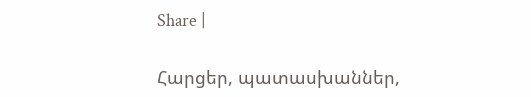Share |

Հարցեր, պատասխաններ,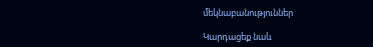մեկնաբանություններ

Կարդացեք նաև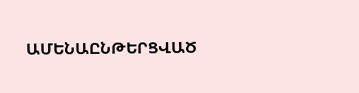ԱՄԵՆԱԸՆԹԵՐՑՎԱԾ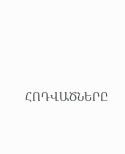ՀՈԴՎԱԾՆԵՐԸ